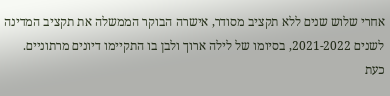אחרי שלוש שנים ללא תקציב מסודר, אישרה הבוקר הממשלה את תקציב המדינה לשנים 2021-2022, בסיומו של לילה ארוך ולבן בו התקיימו דיונים מרתוניים. כעת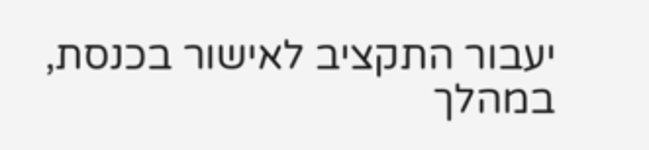יעבור התקציב לאישור בכנסת, במהלך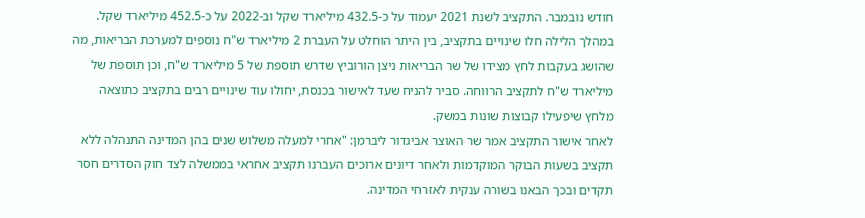חודש נובמבר. התקציב לשנת 2021 יעמוד על כ-432.5 מיליארד שקל וב-2022 על כ-452.5 מיליארד שקל.
במהלך הלילה חלו שינויים בתקציב, בין היתר הוחלט על העברת 2 מיליארד ש"ח נוספים למערכת הבריאות, מה שהושג בעקבות לחץ מצידו של שר הבריאות ניצן הורוביץ שדרש תוספת של 5 מיליארד ש"ח, וכן תוספת של מיליארד ש"ח לתקציב הרווחה. סביר להניח שעד לאישור בכנסת, יחולו עוד שינויים רבים בתקציב כתוצאה מלחץ שיפעילו קבוצות שונות במשק.
לאחר אישור התקציב אמר שר האוצר אביגדור ליברמן: "אחרי למעלה משלוש שנים בהן המדינה התנהלה ללא תקציב בשעות הבוקר המוקדמות ולאחר דיונים ארוכים העברנו תקציב אחראי בממשלה לצד חוק הסדרים חסר תקדים ובכך הבאנו בשורה ענקית לאזרחי המדינה.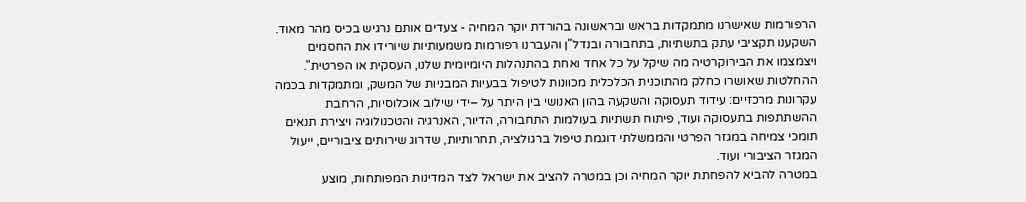הרפורמות שאישרנו מתמקדות בראש ובראשונה בהורדת יוקר המחיה - צעדים אותם נרגיש בכיס מהר מאוד. השקענו תקציבי עתק בתשתיות, בתחבורה ובנדל"ן והעברנו רפורמות משמעותיות שיורידו את החסמים ויצמצמו את הבירוקרטיה מה שיקל על כל אחד ואחת בהתנהלות היומיומית שלנו, העסקית או הפרטית".
ההחלטות שאושרו כחלק מהתוכנית הכלכלית מכוונות לטיפול בבעיות המבניות של המשק, ומתמקדות בכמה עקרונות מרכזיים: עידוד תעסוקה והשקעה בהון האנושי בין היתר על –ידי שילוב אוכלוסיות, הרחבת ההשתתפות בתעסוקה ועוד, פיתוח תשתיות בעולמות התחבורה, הדיור, האנרגיה והטכנולוגיה ויצירת תנאים תומכי צמיחה במגזר הפרטי והממשלתי דוגמת טיפול ברגולציה, תחרותיות, שדרוג שירותים ציבוריים, ייעול המגזר הציבורי ועוד.
במטרה להביא להפחתת יוקר המחיה וכן במטרה להציב את ישראל לצד המדינות המפותחות, מוצע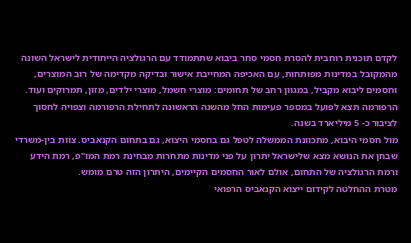לקדם תוכנית רוחבית להסרת חסמי סחר ביבוא שתתמודד עם הרגולציה הייחודית לישראל השונה מהמקובל במדינות מפותחות, עם האכיפה המחייבת אישור ובדיקה מקדימה של רוב המוצרים, וחסמים ליבוא מקביל, במגוון רחב של תחומים: מוצרי חשמל, מוצרי ילדים, מזון, תמרוקים ועוד. הרפורמה תצא לפועל במספר פעימות החל מהשנה הראשונה לתחילת הרפורמה וצפויה לחסוך לציבור כ- 5 מיליארד בשנה.
מול חסמי היבוא, מתכוונת הממשלה לטפל גם בחסמי היצוא, גם בתחום הקנאביס. צוות בין-משרדי שבחן את הנושא מצא שלישראל יתרון על פני מדינות מתחרות מבחינת רמת המו"פ, רמת הידע ורמת הרגולציה של התחום, אולם לאור החסמים הקיימים, היתרון הזה טרם מומש.
מטרת ההחלטה לקידום ייצוא הקנאביס הרפואי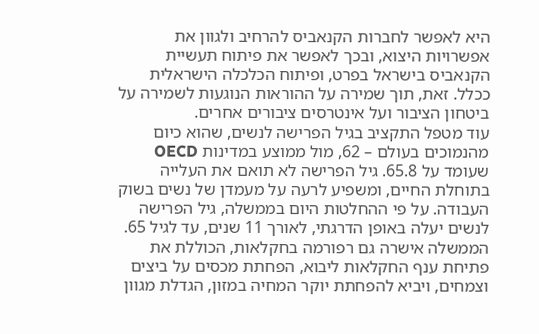היא לאפשר לחברות הקנאביס להרחיב ולגוון את אפשרויות היצוא, ובכך לאפשר את פיתוח תעשיית הקנאביס בישראל בפרט, ופיתוח הכלכלה הישראלית ככלל. זאת, תוך שמירה על ההוראות הנוגעות לשמירה על ביטחון הציבור ועל אינטרסים ציבורים אחרים.
עוד מטפל התקציב בגיל הפרישה לנשים, שהוא כיום מהנמוכים בעולם – 62, מול ממוצע במדינות OECD שעומד על 65.8. גיל הפרישה לא תואם את העלייה בתוחלת החיים, ומשפיע לרעה על מעמדן של נשים בשוק העבודה. על פי ההחלטות היום בממשלה, גיל הפרישה לנשים יעלה באופן הדרגתי, לאורך 11 שנים, עד לגיל 65.
הממשלה אישרה גם רפורמה בחקלאות, הכוללת את פתיחת ענף החקלאות ליבוא, הפחתת מכסים על ביצים וצמחים, ויביא להפחתת יוקר המחיה במזון, הגדלת מגוון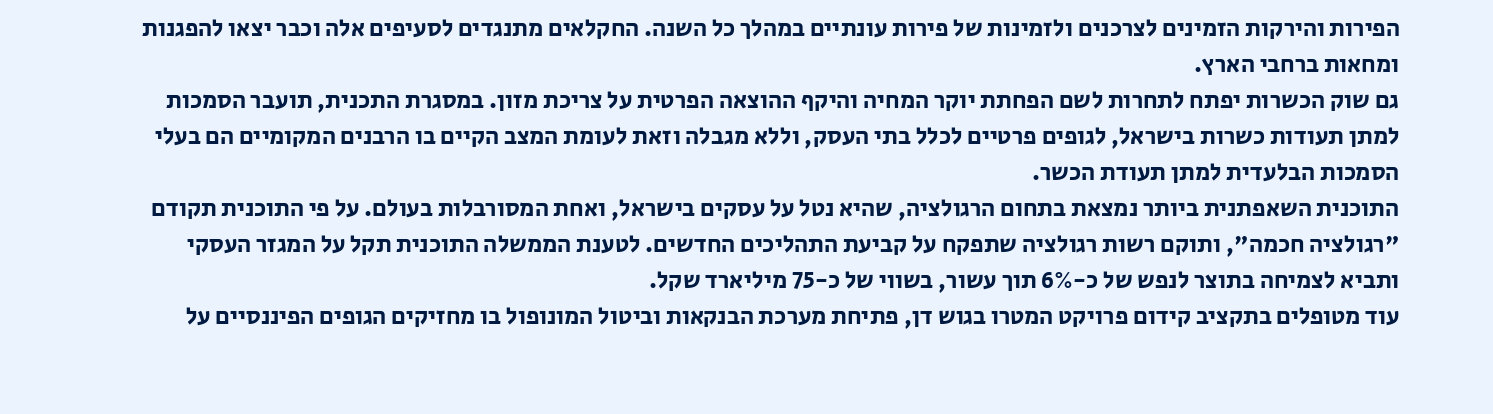הפירות והירקות הזמינים לצרכנים ולזמינות של פירות עונתיים במהלך כל השנה. החקלאים מתנגדים לסעיפים אלה וכבר יצאו להפגנות ומחאות ברחבי הארץ.
גם שוק הכשרות יפתח לתחרות לשם הפחתת יוקר המחיה והיקף ההוצאה הפרטית על צריכת מזון. במסגרת התכנית, תועבר הסמכות למתן תעודות כשרות בישראל, לגופים פרטיים לכלל בתי העסק, וללא מגבלה וזאת לעומת המצב הקיים בו הרבנים המקומיים הם בעלי הסמכות הבלעדית למתן תעודת הכשר.
התוכנית השאפתנית ביותר נמצאת בתחום הרגולציה, שהיא נטל על עסקים בישראל, ואחת המסורבלות בעולם. על פי התוכנית תקודם "רגולציה חכמה", ותוקם רשות רגולציה שתפקח על קביעת התהליכים החדשים. לטענת הממשלה התוכנית תקל על המגזר העסקי ותביא לצמיחה בתוצר לנפש של כ-6% תוך עשור, בשווי של כ-75 מיליארד שקל.
עוד מטופלים בתקציב קידום פרויקט המטרו בגוש דן, פתיחת מערכת הבנקאות וביטול המונופול בו מחזיקים הגופים הפיננסיים על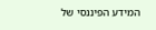המידע הפיננסי של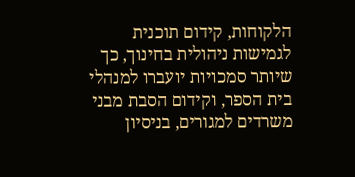הלקוחות, קידום תוכנית לגמישות ניהולית בחינוך, כך שיותר סמכויות יועברו למנהלי בית הספר, וקידום הסבת מבני משרדים למגורים, בניסיון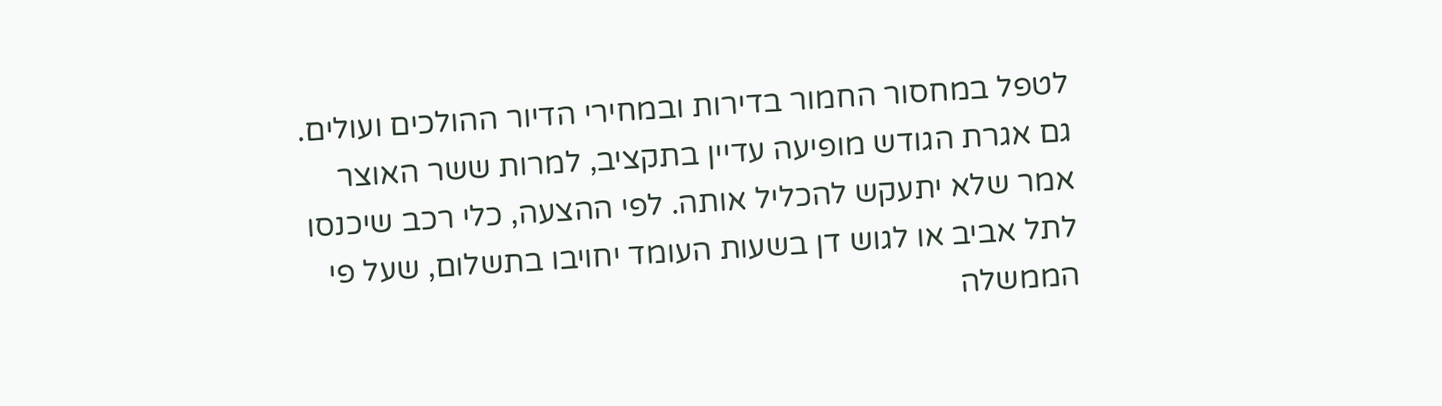לטפל במחסור החמור בדירות ובמחירי הדיור ההולכים ועולים.
גם אגרת הגודש מופיעה עדיין בתקציב, למרות ששר האוצר אמר שלא יתעקש להכליל אותה. לפי ההצעה, כלי רכב שיכנסו לתל אביב או לגוש דן בשעות העומד יחויבו בתשלום, שעל פי הממשלה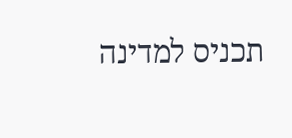תכניס למדינה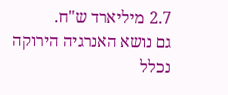2.7 מיליארד ש"ח.
גם נושא האנרגיה הירוקה נכלל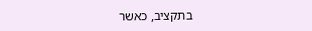בתקציב, כאשר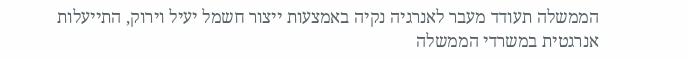הממשלה תעודד מעבר לאנרגיה נקיה באמצעות ייצור חשמל יעיל וירוק, התייעלות אנרגטית במשרדי הממשלה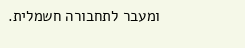ומעבר לתחבורה חשמלית.